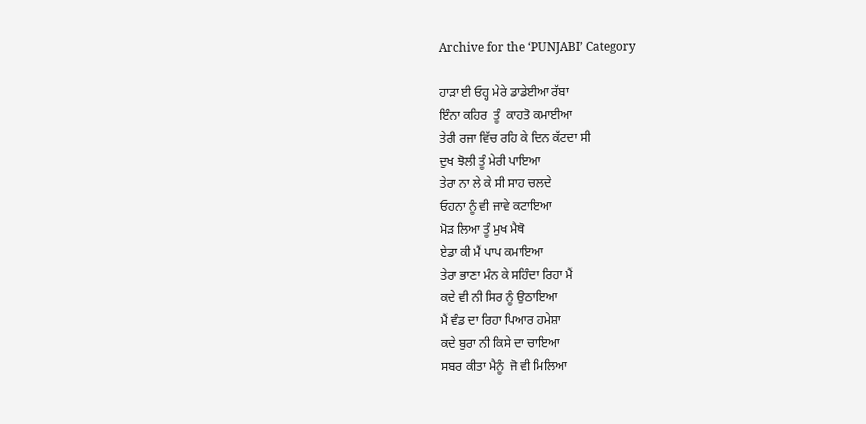Archive for the ‘PUNJABI’ Category

ਹਾੜਾ ਈ ਓਹ੍ਹ ਮੇਰੇ ਡਾਡੇਈਆ ਰੱਬਾ
ਇੰਨਾ ਕਹਿਰ  ਤੂੰ  ਕਾਹਤੋ ਕਮਾਈਆ
ਤੇਰੀ ਰਜਾ ਵਿੱਚ ਰਹਿ ਕੇ ਦਿਨ ਕੱਟਦਾ ਸੀ
ਦੁਖ ਝੋਲੀ ਤੂੰ ਮੇਰੀ ਪਾਇਆ
ਤੇਰਾ ਨਾ ਲੇ ਕੇ ਸੀ ਸਾਹ ਚਲਦੇ
ਓਹਨਾ ਨੂੰ ਵੀ ਜਾਵੇ ਕਟਾਇਆ
ਮੋੜ ਲਿਆ ਤੂੰ ਮੁਖ ਮੈਥੋ
ਏਡਾ ਕੀ ਮੈਂ ਪਾਪ ਕਮਾਇਆ
ਤੇਰਾ ਭਾਣਾ ਮੰਨ ਕੇ ਸਹਿੰਦਾ ਰਿਹਾ ਮੈਂ
ਕਦੇ ਵੀ ਨੀ ਸਿਰ ਨੂੰ ਉਠਾਇਆ
ਮੈਂ ਵੰਡ ਦਾ ਰਿਹਾ ਪਿਆਰ ਹਮੇਸ਼ਾ
ਕਦੇ ਬੁਰਾ ਨੀ ਕਿਸੇ ਦਾ ਚਾਇਆ
ਸਬਰ ਕੀਤਾ ਮੈਨੂੰ  ਜੋ ਵੀ ਮਿਲਿਆ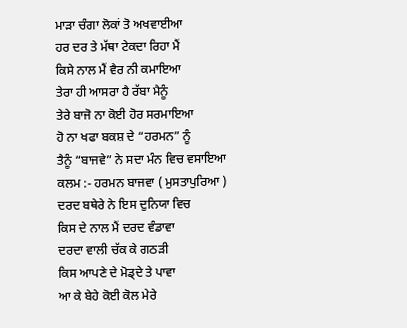ਮਾੜਾ ਚੰਗਾ ਲੋਕਾਂ ਤੋ ਅਖਵਾਈਆ
ਹਰ ਦਰ ਤੇ ਮੱਥਾ ਟੇਕਦਾ ਰਿਹਾ ਮੈਂ
ਕਿਸੇ ਨਾਲ ਮੈਂ ਵੈਰ ਨੀ ਕਮਾਇਆ
ਤੇਰਾ ਹੀ ਆਸਰਾ ਹੈ ਰੱਬਾ ਮੈਨੂੰ
ਤੇਰੇ ਬਾਜੋ ਨਾ ਕੋਈ ਹੋਰ ਸਰਮਾਇਆ
ਹੋ ਨਾ ਖਫਾ ਬਕਸ਼ ਦੇ “ਹਰਮਨ” ਨੂੰ
ਤੈਨੂੰ “ਬਾਜਵੇ” ਨੇ ਸਦਾ ਮੰਨ ਵਿਚ ਵਸਾਇਆ
ਕਲਮ :- ਹਰਮਨ ਬਾਜਵਾ ( ਮੁਸਤਾਪੁਰਿਆ )
ਦਰਦ ਬਥੇਰੇ ਨੇ ਇਸ ਦੁਨਿਯਾ ਵਿਚ
ਕਿਸ ਦੇ ਨਾਲ ਮੈਂ ਦਰਦ ਵੰਡਾਵਾ
ਦਰਦਾ ਵਾਲੀ ਚੱਕ ਕੇ ਗਠੜੀ
ਕਿਸ ਆਪਣੇ ਦੇ ਮੋਡ੍ਦੇ ਤੇ ਪਾਵਾ
ਆ ਕੇ ਬੇਹੇ ਕੋਈ ਕੋਲ ਮੇਰੇ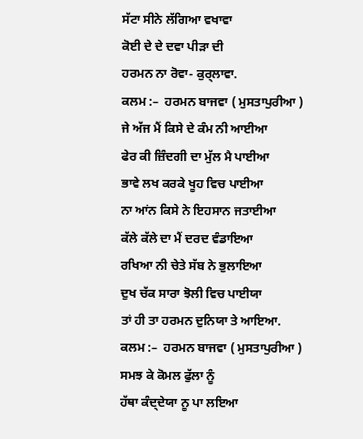ਸੱਟਾ ਸੀਨੇ ਲੱਗਿਆ ਵਖਾਵਾ
ਕੋਈ ਦੇ ਦੇ ਦਵਾ ਪੀੜਾ ਦੀ
ਹਰਮਨ ਨਾ ਰੋਵਾ- ਕੁਰ੍ਲਾਵਾ.
ਕਲਮ :–  ਹਰਮਨ ਬਾਜਵਾ ( ਮੁਸਤਾਪੁਰੀਆ )
ਜੇ ਅੱਜ ਮੈਂ ਕਿਸੇ ਦੇ ਕੰਮ ਨੀ ਆਈਆ
ਫੇਰ ਕੀ ਜ਼ਿੰਦਗੀ ਦਾ ਮੁੱਲ ਮੈ ਪਾਈਆ
ਭਾਵੇ ਲਖ ਕਰਕੇ ਖੂਹ ਵਿਚ ਪਾਈਆ
ਨਾ ਆਂਨ ਕਿਸੇ ਨੇ ਇਹਸਾਨ ਜਤਾਈਆ
ਕੱਲੇ ਕੱਲੇ ਦਾ ਮੈਂ ਦਰਦ ਵੰਡਾਇਆ
ਰਖਿਆ ਨੀ ਚੇਤੇ ਸੱਬ ਨੇ ਭੁਲਾਇਆ
ਦੁਖ ਚੱਕ ਸਾਰਾ ਝੋਲੀ ਵਿਚ ਪਾਈਯਾ
ਤਾਂ ਹੀ ਤਾ ਹਰਮਨ ਦੁਨਿਯਾ ਤੇ ਆਇਆ.
ਕਲਮ :–  ਹਰਮਨ ਬਾਜਵਾ ( ਮੁਸਤਾਪੁਰੀਆ )
ਸਮਝ ਕੇ ਕੋਮਲ ਫੁੱਲਾ ਨੂੰ
ਹੱਥਾ ਕੰਦ੍ਦੇਯਾ ਨੂ ਪਾ ਲਇਆ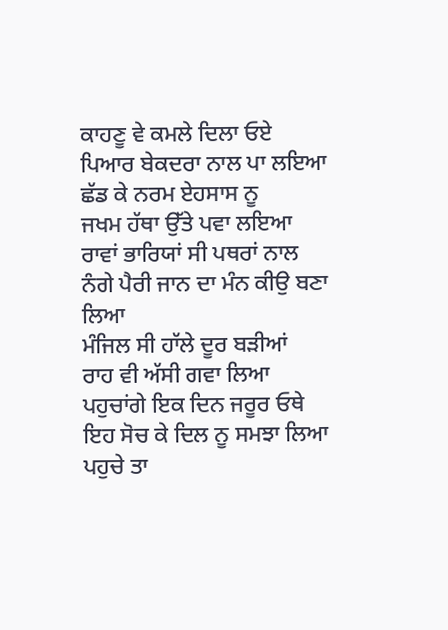ਕਾਹਣੂ ਵੇ ਕਮਲੇ ਦਿਲਾ ਓਏ
ਪਿਆਰ ਬੇਕਦਰਾ ਨਾਲ ਪਾ ਲਇਆ
ਛੱਡ ਕੇ ਨਰਮ ਏਹਸਾਸ ਨੂ
ਜਖਮ ਹੱਥਾ ਉੱਤੇ ਪਵਾ ਲਇਆ
ਰਾਵਾਂ ਭਾਰਿਯਾਂ ਸੀ ਪਥਰਾਂ ਨਾਲ
ਨੰਗੇ ਪੈਰੀ ਜਾਨ ਦਾ ਮੰਨ ਕੀਉ ਬਣਾ ਲਿਆ
ਮੰਜਿਲ ਸੀ ਹਾੱਲੇ ਦੂਰ ਬੜੀਆਂ
ਰਾਹ ਵੀ ਅੱਸੀ ਗਵਾ ਲਿਆ
ਪਹੁਚਾਂਗੇ ਇਕ ਦਿਨ ਜਰੂਰ ਓਥੇ
ਇਹ ਸੋਚ ਕੇ ਦਿਲ ਨੂ ਸਮਝਾ ਲਿਆ
ਪਹੁਚੇ ਤਾ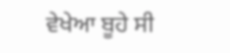ਵੇਖੇਆ ਬੂਹੇ ਸੀ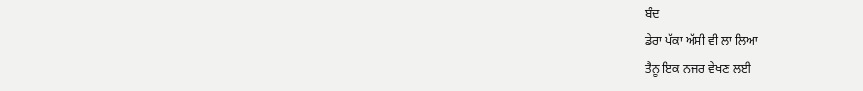ਬੰਦ
ਡੇਰਾ ਪੱਕਾ ਅੱਸੀ ਵੀ ਲਾ ਲਿਆ
ਤੈਨੂ ਇਕ ਨਜਰ ਵੇਖਣ ਲਈ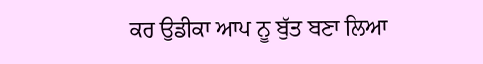ਕਰ ਉਡੀਕਾ ਆਪ ਨੂ ਬੁੱਤ ਬਣਾ ਲਿਆ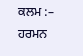ਕਲਮ :– ਹਰਮਨ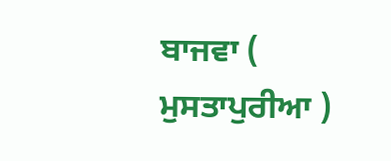ਬਾਜਵਾ ( ਮੁਸਤਾਪੁਰੀਆ )